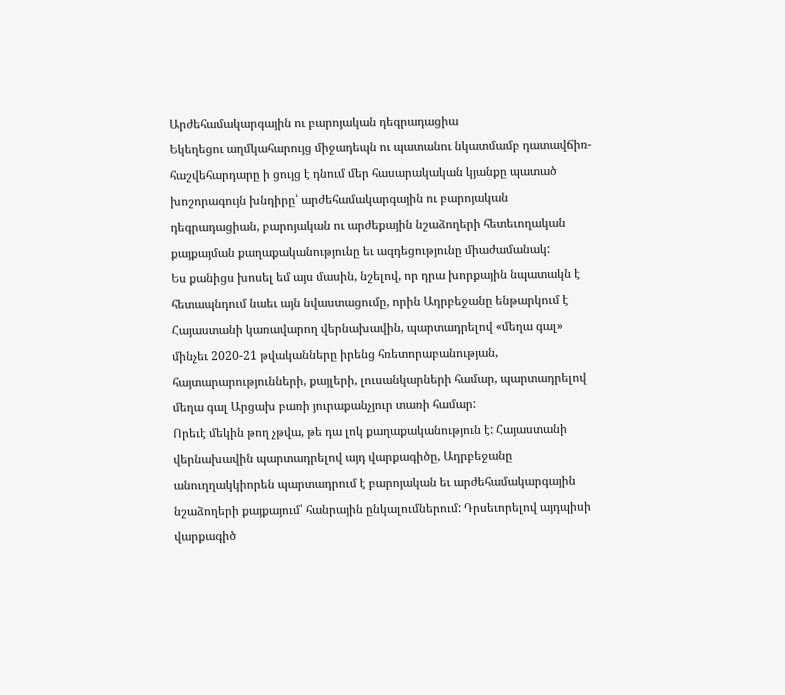Արժեհամակարգային ու բարոյական դեգրադացիա
Եկեղեցու աղմկահարույց միջադեպն ու պատանու նկատմամբ դատավճիռ-հաշվեհարդարը ի ցույց է դնում մեր հասարակական կյանքը պատած խոշորագույն խնդիրը՝ արժեհամակարգային ու բարոյական դեգրադացիան, բարոյական ու արժեքային նշաձողերի հետեւողական քայքայման քաղաքականությունը եւ ազդեցությունը միաժամանակ:
Ես քանիցս խոսել եմ այս մասին, նշելով, որ դրա խորքային նպատակն է հետապնդում նաեւ այն նվաստացումը, որին Ադրբեջանը ենթարկում է Հայաստանի կառավարող վերնախավին, պարտադրելով «մեղա գալ» մինչեւ 2020-21 թվականները իրենց հռետորաբանության, հայտարարությունների, քայլերի, լուսանկարների համար, պարտադրելով մեղա գալ Արցախ բառի յուրաքանչյուր տառի համար:
Որեւէ մեկին թող չթվա, թե դա լոկ քաղաքականություն է: Հայաստանի վերնախավին պարտադրելով այդ վարքագիծը, Ադրբեջանը անուղղակկիորեն պարտադրում է բարոյական եւ արժեհամակարգային նշաձողերի քայքայում՝ հանրային ընկալումներում: Դրսեւորելով այդպիսի վարքագիծ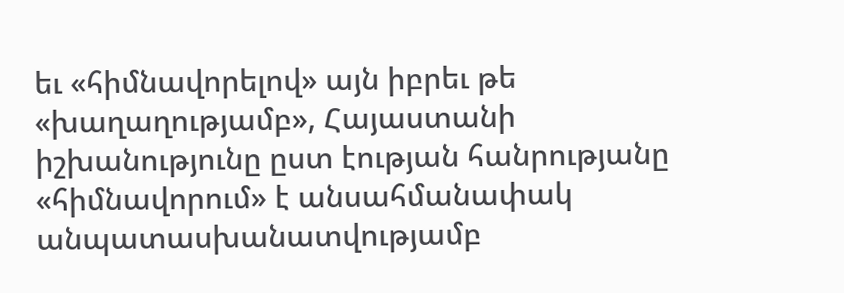եւ «հիմնավորելով» այն իբրեւ թե «խաղաղությամբ», Հայաստանի իշխանությունը ըստ էության հանրությանը «հիմնավորում» է անսահմանափակ անպատասխանատվությամբ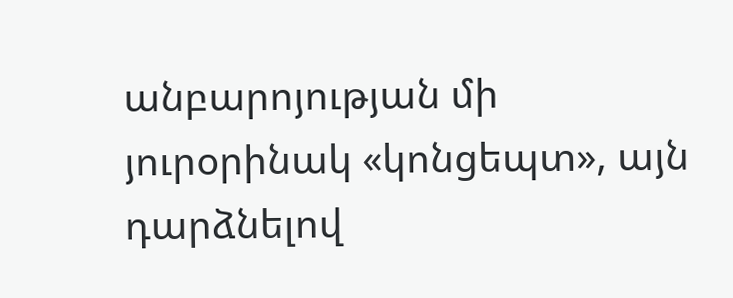անբարոյության մի յուրօրինակ «կոնցեպտ», այն դարձնելով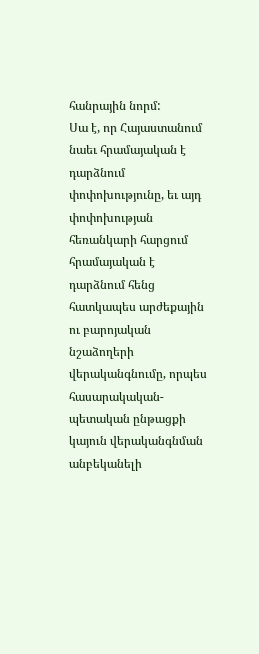հանրային նորմ:
Սա է, որ Հայաստանում նաեւ հրամայական է դարձնում փոփոխությունը, եւ այդ փոփոխության հեռանկարի հարցում հրամայական է դարձնում հենց հատկապես արժեքային ու բարոյական նշաձողերի վերականգնումը, որպես հասարակական-պետական ընթացքի կայուն վերականգնման անբեկանելի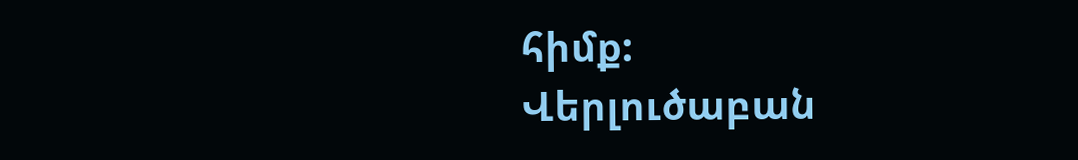հիմք:
Վերլուծաբան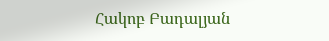Հակոբ Բադալյան